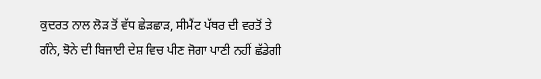ਕੁਦਰਤ ਨਾਲ ਲੋੜ ਤੋਂ ਵੱਧ ਛੇੜਛਾੜ, ਸੀਮੈਂਟ ਪੱਥਰ ਦੀ ਵਰਤੋਂ ਤੇ ਗੰਨੇ, ਝੋਨੇ ਦੀ ਬਿਜਾਈ ਦੇਸ਼ ਵਿਚ ਪੀਣ ਜੋਗਾ ਪਾਣੀ ਨਹੀਂ ਛੱਡੇਗੀ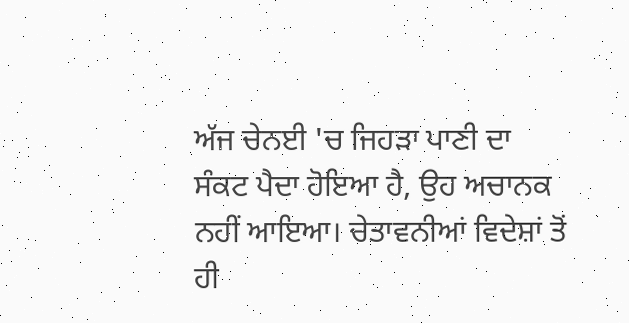ਅੱਜ ਚੇਨਈ 'ਚ ਜਿਹੜਾ ਪਾਣੀ ਦਾ ਸੰਕਟ ਪੈਦਾ ਹੋਇਆ ਹੈ, ਉਹ ਅਚਾਨਕ ਨਹੀਂ ਆਇਆ। ਚੇਤਾਵਨੀਆਂ ਵਿਦੇਸ਼ਾਂ ਤੋਂ ਹੀ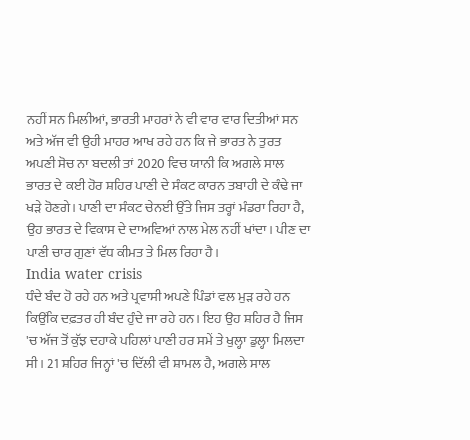ਨਹੀਂ ਸਨ ਮਿਲੀਆਂ, ਭਾਰਤੀ ਮਾਹਰਾਂ ਨੇ ਵੀ ਵਾਰ ਵਾਰ ਦਿਤੀਆਂ ਸਨ ਅਤੇ ਅੱਜ ਵੀ ਉਹੀ ਮਾਹਰ ਆਖ ਰਹੇ ਹਨ ਕਿ ਜੇ ਭਾਰਤ ਨੇ ਤੁਰਤ ਅਪਣੀ ਸੋਚ ਨਾ ਬਦਲੀ ਤਾਂ 2020 ਵਿਚ ਯਾਨੀ ਕਿ ਅਗਲੇ ਸਾਲ ਭਾਰਤ ਦੇ ਕਈ ਹੋਰ ਸ਼ਹਿਰ ਪਾਣੀ ਦੇ ਸੰਕਟ ਕਾਰਨ ਤਬਾਹੀ ਦੇ ਕੰਢੇ ਜਾ ਖੜੇ ਹੋਣਗੇ। ਪਾਣੀ ਦਾ ਸੰਕਟ ਚੇਨਈ ਉੱਤੇ ਜਿਸ ਤਰ੍ਹਾਂ ਮੰਡਰਾ ਰਿਹਾ ਹੈ, ਉਹ ਭਾਰਤ ਦੇ ਵਿਕਾਸ ਦੇ ਦਾਅਵਿਆਂ ਨਾਲ ਮੇਲ ਨਹੀਂ ਖਾਂਦਾ। ਪੀਣ ਦਾ ਪਾਣੀ ਚਾਰ ਗੁਣਾਂ ਵੱਧ ਕੀਮਤ ਤੇ ਮਿਲ ਰਿਹਾ ਹੈ।
India water crisis
ਧੰਦੇ ਬੰਦ ਹੋ ਰਹੇ ਹਨ ਅਤੇ ਪ੍ਰਵਾਸੀ ਅਪਣੇ ਪਿੰਡਾਂ ਵਲ ਮੁੜ ਰਹੇ ਹਨ ਕਿਉਂਕਿ ਦਫ਼ਤਰ ਹੀ ਬੰਦ ਹੁੰਦੇ ਜਾ ਰਹੇ ਹਨ। ਇਹ ਉਹ ਸ਼ਹਿਰ ਹੈ ਜਿਸ 'ਚ ਅੱਜ ਤੋਂ ਕੁੱਝ ਦਹਾਕੇ ਪਹਿਲਾਂ ਪਾਣੀ ਹਰ ਸਮੇਂ ਤੇ ਖੁਲ੍ਹਾ ਡੁਲ੍ਹਾ ਮਿਲਦਾ ਸੀ। 21 ਸ਼ਹਿਰ ਜਿਨ੍ਹਾਂ 'ਚ ਦਿੱਲੀ ਵੀ ਸ਼ਾਮਲ ਹੈ, ਅਗਲੇ ਸਾਲ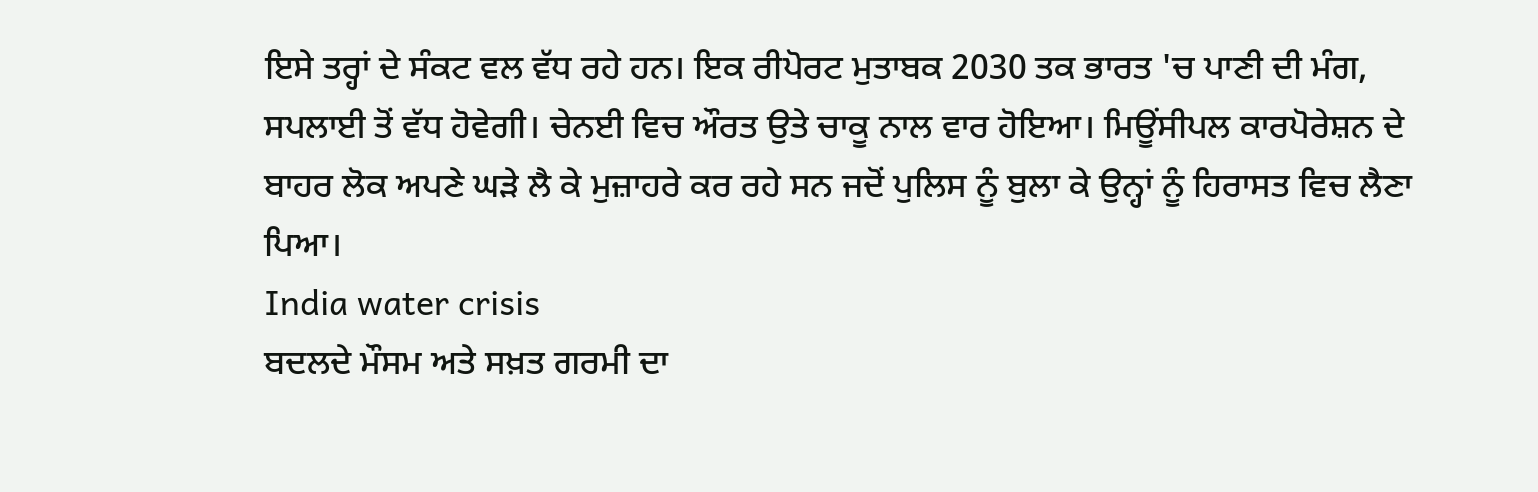ਇਸੇ ਤਰ੍ਹਾਂ ਦੇ ਸੰਕਟ ਵਲ ਵੱਧ ਰਹੇ ਹਨ। ਇਕ ਰੀਪੋਰਟ ਮੁਤਾਬਕ 2030 ਤਕ ਭਾਰਤ 'ਚ ਪਾਣੀ ਦੀ ਮੰਗ, ਸਪਲਾਈ ਤੋਂ ਵੱਧ ਹੋਵੇਗੀ। ਚੇਨਈ ਵਿਚ ਔਰਤ ਉਤੇ ਚਾਕੂ ਨਾਲ ਵਾਰ ਹੋਇਆ। ਮਿਊਂਸੀਪਲ ਕਾਰਪੋਰੇਸ਼ਨ ਦੇ ਬਾਹਰ ਲੋਕ ਅਪਣੇ ਘੜੇ ਲੈ ਕੇ ਮੁਜ਼ਾਹਰੇ ਕਰ ਰਹੇ ਸਨ ਜਦੋਂ ਪੁਲਿਸ ਨੂੰ ਬੁਲਾ ਕੇ ਉਨ੍ਹਾਂ ਨੂੰ ਹਿਰਾਸਤ ਵਿਚ ਲੈਣਾ ਪਿਆ।
India water crisis
ਬਦਲਦੇ ਮੌਸਮ ਅਤੇ ਸਖ਼ਤ ਗਰਮੀ ਦਾ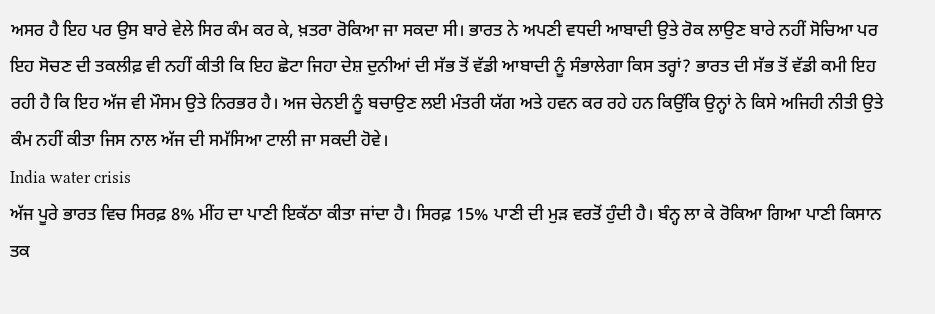ਅਸਰ ਹੈ ਇਹ ਪਰ ਉਸ ਬਾਰੇ ਵੇਲੇ ਸਿਰ ਕੰਮ ਕਰ ਕੇ, ਖ਼ਤਰਾ ਰੋਕਿਆ ਜਾ ਸਕਦਾ ਸੀ। ਭਾਰਤ ਨੇ ਅਪਣੀ ਵਧਦੀ ਆਬਾਦੀ ਉਤੇ ਰੋਕ ਲਾਉਣ ਬਾਰੇ ਨਹੀਂ ਸੋਚਿਆ ਪਰ ਇਹ ਸੋਚਣ ਦੀ ਤਕਲੀਫ਼ ਵੀ ਨਹੀਂ ਕੀਤੀ ਕਿ ਇਹ ਛੋਟਾ ਜਿਹਾ ਦੇਸ਼ ਦੁਨੀਆਂ ਦੀ ਸੱਭ ਤੋਂ ਵੱਡੀ ਆਬਾਦੀ ਨੂੰ ਸੰਭਾਲੇਗਾ ਕਿਸ ਤਰ੍ਹਾਂ? ਭਾਰਤ ਦੀ ਸੱਭ ਤੋਂ ਵੱਡੀ ਕਮੀ ਇਹ ਰਹੀ ਹੈ ਕਿ ਇਹ ਅੱਜ ਵੀ ਮੌਸਮ ਉਤੇ ਨਿਰਭਰ ਹੈ। ਅਜ ਚੇਨਈ ਨੂੰ ਬਚਾਉਣ ਲਈ ਮੰਤਰੀ ਯੱਗ ਅਤੇ ਹਵਨ ਕਰ ਰਹੇ ਹਨ ਕਿਉਂਕਿ ਉਨ੍ਹਾਂ ਨੇ ਕਿਸੇ ਅਜਿਹੀ ਨੀਤੀ ਉਤੇ ਕੰਮ ਨਹੀਂ ਕੀਤਾ ਜਿਸ ਨਾਲ ਅੱਜ ਦੀ ਸਮੱਸਿਆ ਟਾਲੀ ਜਾ ਸਕਦੀ ਹੋਵੇ।
India water crisis
ਅੱਜ ਪੂਰੇ ਭਾਰਤ ਵਿਚ ਸਿਰਫ਼ 8% ਮੀਂਹ ਦਾ ਪਾਣੀ ਇਕੱਠਾ ਕੀਤਾ ਜਾਂਦਾ ਹੈ। ਸਿਰਫ਼ 15% ਪਾਣੀ ਦੀ ਮੁੜ ਵਰਤੋਂ ਹੁੰਦੀ ਹੈ। ਬੰਨ੍ਹ ਲਾ ਕੇ ਰੋਕਿਆ ਗਿਆ ਪਾਣੀ ਕਿਸਾਨ ਤਕ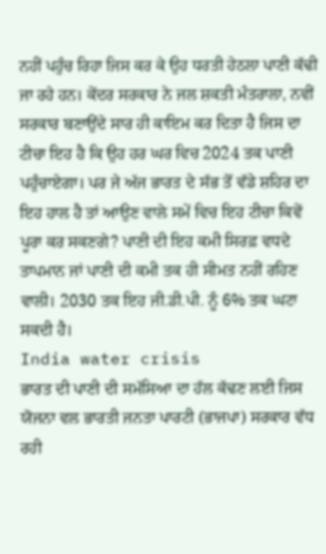ਨਹੀਂ ਪਹੁੰਚ ਰਿਹਾ ਜਿਸ ਕਰ ਕੇ ਉਹ ਧਰਤੀ ਹੇਠਲਾ ਪਾਣੀ ਕੱਢੀ ਜਾ ਰਹੇ ਹਨ। ਕੇਂਦਰ ਸਰਕਾਰ ਨੇ ਜਲ ਸ਼ਕਤੀ ਮੰਤਰਾਲਾ, ਨਵੀਂ ਸਰਕਾਰ ਬਣਾਉਂਦੇ ਸਾਰ ਹੀ ਕਾਇਮ ਕਰ ਦਿਤਾ ਹੈ ਜਿਸ ਦਾ ਟੀਚਾ ਇਹ ਹੈ ਕਿ ਉਹ ਹਰ ਘਰ ਵਿਚ 2024 ਤਕ ਪਾਣੀ ਪਹੁੰਚਾਏਗਾ। ਪਰ ਜੇ ਅੱਜ ਭਾਰਤ ਦੇ ਸੱਭ ਤੋਂ ਵੱਡੇ ਸ਼ਹਿਰ ਦਾ ਇਹ ਹਾਲ ਹੈ ਤਾਂ ਆਉਣ ਵਾਲੇ ਸਮੇਂ ਵਿਚ ਇਹ ਟੀਚਾ ਕਿਵੇਂ ਪੂਰਾ ਕਰ ਸਕਣਗੇ? ਪਾਣੀ ਦੀ ਇਹ ਕਮੀ ਸਿਰਫ਼ ਵਧਦੇ ਤਾਪਮਾਨ ਜਾਂ ਪਾਣੀ ਦੀ ਕਮੀ ਤਕ ਹੀ ਸੀਮਤ ਨਹੀਂ ਰਹਿਣ ਵਾਲੀ। 2030 ਤਕ ਇਹ ਜੀ.ਡੀ.ਪੀ. ਨੂੰ 6% ਤਕ ਘਟਾ ਸਕਦੀ ਹੈ।
India water crisis
ਭਾਰਤ ਦੀ ਪਾਣੀ ਦੀ ਸਮੱਸਿਆ ਦਾ ਹੱਲ ਕੱਢਣ ਲਈ ਜਿਸ ਯੋਜਨਾ ਵਲ ਭਾਰਤੀ ਜਨਤਾ ਪਾਰਟੀ (ਭਾਜਪਾ) ਸਰਕਾਰ ਵੱਧ ਰਹੀ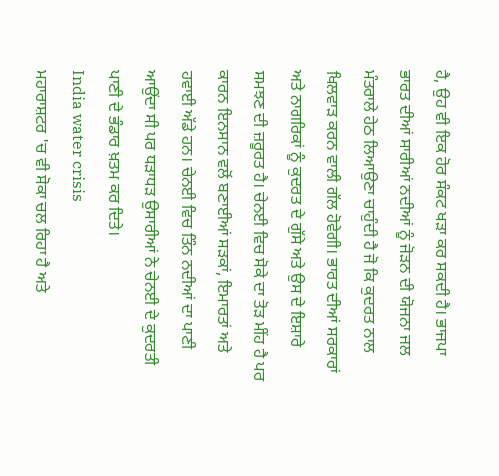ਹੈ, ਉਹ ਵੀ ਇਕ ਹੋਰ ਸੰਕਟ ਖੜਾ ਕਰ ਸਕਦੀ ਹੈ। ਭਾਜਪਾ ਭਾਰਤ ਦੀਆਂ ਸਾਰੀਆਂ ਨਦੀਆਂ ਨੂੰ ਜੋੜਨ ਦੀ ਯੋਜਨਾ ਜਲ ਮੰਤਰਾਲੇ ਹੇਠ ਲਿਆਉਣਾ ਚਾਹੁੰਦੀ ਹੈ ਜੋ ਕਿ ਕੁਦਰਤ ਨਾਲ ਖਿਲਵਾੜ ਕਰਨ ਵਾਲੀ ਗੱਲ ਹੋਵੇਗੀ। ਭਾਰਤ ਦੀਆਂ ਸਰਕਾਰਾਂ ਅਤੇ ਨਾਗਰਿਕਾਂ ਨੂੰ ਕੁਦਰਤ ਦੇ ਗੁੱਸੇ ਅਤੇ ਉਸ ਦੇ ਇਸ਼ਾਰੇ ਸਮਝਣ ਦੀ ਜ਼ਰੂਰਤ ਹੈ। ਚੇਨਈ ਵਿਚ ਸੋਕੇ ਦਾ ਤੋੜ ਮੀਂਹ ਹੈ ਪਰ ਕਾਰਨ ਇਨਸਾਨ ਵਲੋਂ ਬਣਾਈਆਂ ਸੜਕਾਂ, ਇਮਾਰਤਾਂ ਅਤੇ ਹਵਾਈ ਅੱਡੇ ਹਨ। ਚੇਨਈ ਵਿਚ ਤਿੰਨ ਨਦੀਆਂ ਦਾ ਪਾਣੀ ਆਉਂਦਾ ਸੀ ਪਰ ਧੜਾਧੜ ਉਸਾਰੀਆਂ ਨੇ ਚੇਨਈ ਦੇ ਕੁਦਰਤੀ ਪਾਣੀ ਦੇ ਭੰਡਾਰ ਖ਼ਤਮ ਕਰ ਦਿਤੇ।
India water crisis
ਮਹਾਰਾਸ਼ਟਰ 'ਚ ਵੀ ਸੋਕਾ ਚਲ ਰਿਹਾ ਹੈ ਅਤੇ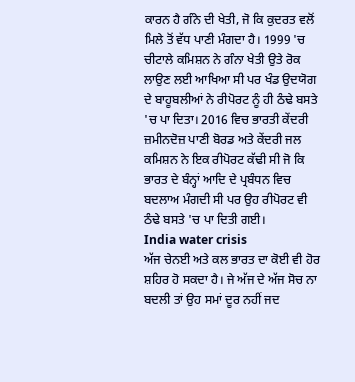ਕਾਰਨ ਹੈ ਗੰਨੇ ਦੀ ਖੇਤੀ, ਜੋ ਕਿ ਕੁਦਰਤ ਵਲੋਂ ਮਿਲੇ ਤੋਂ ਵੱਧ ਪਾਣੀ ਮੰਗਦਾ ਹੈ। 1999 'ਚ ਚੀਟਾਲੇ ਕਮਿਸ਼ਨ ਨੇ ਗੰਨਾ ਖੇਤੀ ਉਤੇ ਰੋਕ ਲਾਉਣ ਲਈ ਆਖਿਆ ਸੀ ਪਰ ਖੰਡ ਉਦਯੋਗ ਦੇ ਬਾਹੂਬਲੀਆਂ ਨੇ ਰੀਪੋਰਟ ਨੂੰ ਹੀ ਠੰਢੇ ਬਸਤੇ 'ਚ ਪਾ ਦਿਤਾ। 2016 ਵਿਚ ਭਾਰਤੀ ਕੇਂਦਰੀ ਜ਼ਮੀਨਦੋਜ਼ ਪਾਣੀ ਬੋਰਡ ਅਤੇ ਕੇਂਦਰੀ ਜਲ ਕਮਿਸ਼ਨ ਨੇ ਇਕ ਰੀਪੋਰਟ ਕੱਢੀ ਸੀ ਜੋ ਕਿ ਭਾਰਤ ਦੇ ਬੰਨ੍ਹਾਂ ਆਦਿ ਦੇ ਪ੍ਰਬੰਧਨ ਵਿਚ ਬਦਲਾਅ ਮੰਗਦੀ ਸੀ ਪਰ ਉਹ ਰੀਪੋਰਟ ਵੀ ਠੰਢੇ ਬਸਤੇ 'ਚ ਪਾ ਦਿਤੀ ਗਈ।
India water crisis
ਅੱਜ ਚੇਨਈ ਅਤੇ ਕਲ ਭਾਰਤ ਦਾ ਕੋਈ ਵੀ ਹੋਰ ਸ਼ਹਿਰ ਹੋ ਸਕਦਾ ਹੈ। ਜੇ ਅੱਜ ਦੇ ਅੱਜ ਸੋਚ ਨਾ ਬਦਲੀ ਤਾਂ ਉਹ ਸਮਾਂ ਦੂਰ ਨਹੀਂ ਜਦ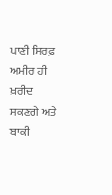ਪਾਣੀ ਸਿਰਫ਼ ਅਮੀਰ ਹੀ ਖ਼ਰੀਦ ਸਕਣਗੇ ਅਤੇ ਬਾਕੀ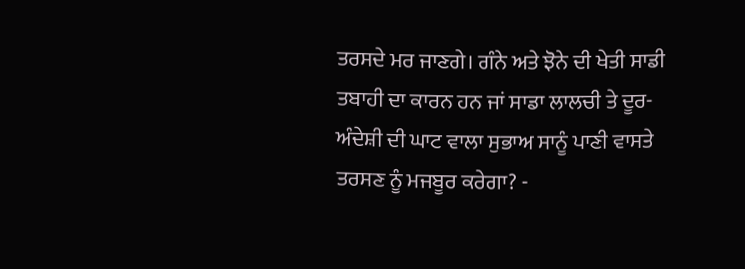ਤਰਸਦੇ ਮਰ ਜਾਣਗੇ। ਗੰਨੇ ਅਤੇ ਝੋਨੇ ਦੀ ਖੇਤੀ ਸਾਡੀ ਤਬਾਹੀ ਦਾ ਕਾਰਨ ਹਨ ਜਾਂ ਸਾਡਾ ਲਾਲਚੀ ਤੇ ਦੂਰ-ਅੰਦੇਸ਼ੀ ਦੀ ਘਾਟ ਵਾਲਾ ਸੁਭਾਅ ਸਾਨੂੰ ਪਾਣੀ ਵਾਸਤੇ ਤਰਸਣ ਨੂੰ ਮਜਬੂਰ ਕਰੇਗਾ? -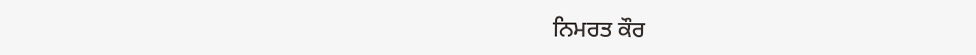ਨਿਮਰਤ ਕੌਰ